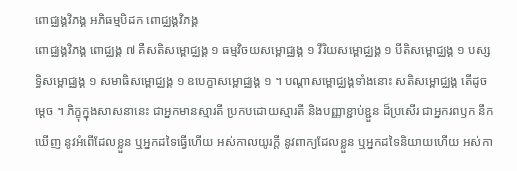ពោជ្ឈង្គវិភង្គ អភិធម្មបិដក ពោជ្ឈង្គវិភង្គ
ពោជ្ឈង្គវិភង្គ ពោជ្ឈង្គ ៧ គឺសតិសម្ពោជ្ឈង្គ ១ ធម្មវិចយសម្ពោជ្ឈង្គ ១ វីរិយសម្ពោជ្ឈង្គ ១ បីតិសម្ពោជ្ឈង្គ ១ បស្សទ្ធិសម្ពោជ្ឈង្គ ១ សមាធិសម្ពោជ្ឈង្គ ១ ឧបេក្ខាសម្ពោជ្ឈង្គ ១ ។ បណ្តាសម្ពោជ្ឈង្គទាំងនោះ សតិសម្ពោជ្ឈង្គ តើដូចម្តេច ។ ភិក្ខុក្នុងសាសនានេះ ជាអ្នកមានស្មារតី ប្រកបដោយស្មារតី និងបញ្ញាខ្ជាប់ខ្ជួន ដ៏ប្រសើរ ជាអ្នករពឫក នឹកឃើញ នូវអំពើដែលខ្លួន ឬអ្នកដទៃធ្វើហើយ អស់កាលយូរក្តី នូវពាក្យដែលខ្លួន ឬអ្នកដទៃនិយាយហើយ អស់កា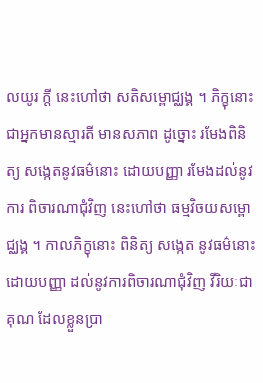លយូរ ក្តី នេះហៅថា សតិសម្ពោជ្ឈង្គ ។ ភិក្ខុនោះ ជាអ្នកមានស្មារតី មានសភាព ដូច្នោះ រមែងពិនិត្យ សង្កេតនូវធម៌នោះ ដោយបញ្ញា រមែងដល់នូវការ ពិចារណាជុំវិញ នេះហៅថា ធម្មវិចយសម្ពោជ្ឈង្គ ។ កាលភិក្ខុនោះ ពិនិត្យ សង្កេត នូវធម៌នោះ ដោយបញ្ញា ដល់នូវការពិចារណាជុំវិញ វីរិយៈជាគុណ ដែលខ្លួនប្រា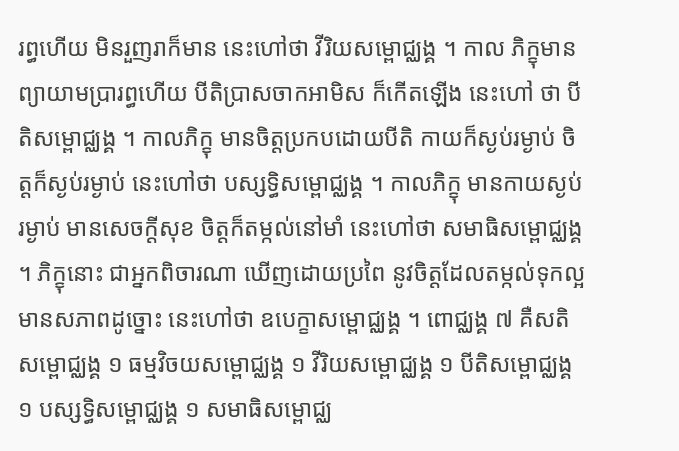រព្ធហើយ មិនរួញរាក៏មាន នេះហៅថា វីរិយសម្ពោជ្ឈង្គ ។ កាល ភិក្ខុមានព្យាយាមប្រារព្ធហើយ បីតិប្រាសចាកអាមិស ក៏កើតឡើង នេះហៅ ថា បីតិសម្ពោជ្ឈង្គ ។ កាលភិក្ខុ មានចិត្តប្រកបដោយបីតិ កាយក៏ស្ងប់រម្ងាប់ ចិត្តក៏ស្ងប់រម្ងាប់ នេះហៅថា បស្សទ្ធិសម្ពោជ្ឈង្គ ។ កាលភិក្ខុ មានកាយស្ងប់ រម្ងាប់ មានសេចក្តីសុខ ចិត្តក៏តម្កល់នៅមាំ នេះហៅថា សមាធិសម្ពោជ្ឈង្គ ។ ភិក្ខុនោះ ជាអ្នកពិចារណា ឃើញដោយប្រពៃ នូវចិត្តដែលតម្កល់ទុកល្អ មានសភាពដូច្នោះ នេះហៅថា ឧបេក្ខាសម្ពោជ្ឈង្គ ។ ពោជ្ឈង្គ ៧ គឺសតិសម្ពោជ្ឈង្គ ១ ធម្មវិចយសម្ពោជ្ឈង្គ ១ វីរិយសម្ពោជ្ឈង្គ ១ បីតិសម្ពោជ្ឈង្គ ១ បស្សទ្ធិសម្ពោជ្ឈង្គ ១ សមាធិសម្ពោជ្ឈ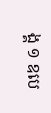ង្គ ១ ឧបេ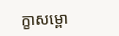ក្ខាសម្ពោ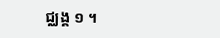ជ្ឈង្គ ១ ។